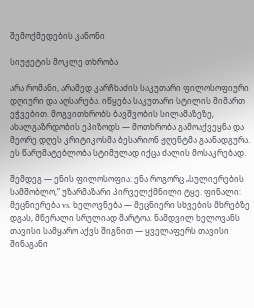შემოქმედების კანონი

სიუჟეტის მოკლე თხრობა

არა რომანი, არამედ კარჩხაძის საკუთარი ფილოსოფიური დღიური და აღსარება. იწყება საკუთარი სტილის მიმართ ეჭვებით. მოგვითხრობს ბავშვობის სილამაზეზე, ახალგაზრდობის ეპიზოდს — მოთხრობა გამოაქვეყნა და მეორე დღეს კრიტიკოსმა ბესარიონ ჟღენტმა გაანადგურა. ეს წარუმატებლობა სტიმულად იქცა ძალის მოსაკრებად.

შემდეგ — ენის ფილოსოფია: ენა როგორც „სულიერების სამშობლო,” უზარმაზარი პირველქმნილი ტყე. ფინალი: მეცნიერება vs. ხელოვნება — მეცნიერი სხვების მხრებზე დგას, მწერალი სრულიად მარტოა. ნამდვილ ხელოვანს თავისი სამყარო აქვს შიგნით — ყველაფერს თავისი შინაგანი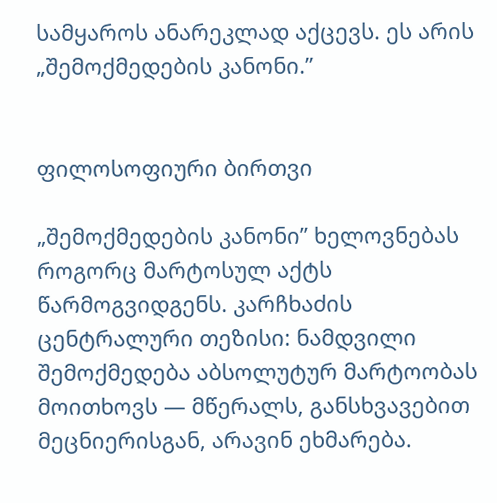სამყაროს ანარეკლად აქცევს. ეს არის „შემოქმედების კანონი.”


ფილოსოფიური ბირთვი

„შემოქმედების კანონი” ხელოვნებას როგორც მარტოსულ აქტს წარმოგვიდგენს. კარჩხაძის ცენტრალური თეზისი: ნამდვილი შემოქმედება აბსოლუტურ მარტოობას მოითხოვს — მწერალს, განსხვავებით მეცნიერისგან, არავინ ეხმარება.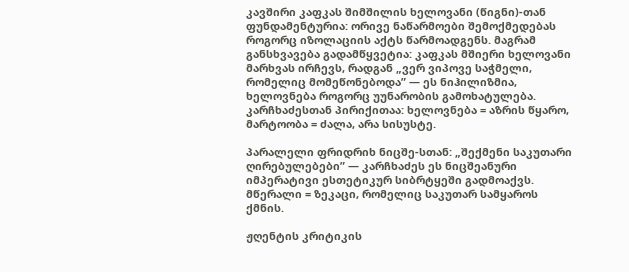კავშირი კაფკას შიმშილის ხელოვანი (წიგნი)-თან ფუნდამენტურია: ორივე ნაწარმოები შემოქმედებას როგორც იზოლაციის აქტს წარმოადგენს. მაგრამ განსხვავება გადამწყვეტია: კაფკას მშიერი ხელოვანი მარხვას ირჩევს, რადგან „ვერ ვიპოვე საჭმელი, რომელიც მომეწონებოდა” — ეს ნიჰილიზმია, ხელოვნება როგორც უუნარობის გამოხატულება. კარჩხაძესთან პირიქითაა: ხელოვნება = აზრის წყარო, მარტოობა = ძალა, არა სისუსტე.

პარალელი ფრიდრიხ ნიცშე-სთან: „შექმენი საკუთარი ღირებულებები” — კარჩხაძეს ეს ნიცშეანური იმპერატივი ესთეტიკურ სიბრტყეში გადმოაქვს. მწერალი = ზეკაცი, რომელიც საკუთარ სამყაროს ქმნის.

ჟღენტის კრიტიკის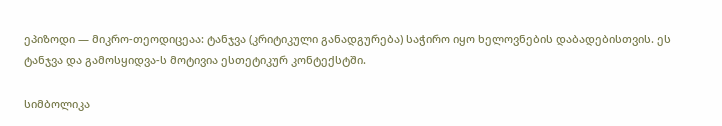ეპიზოდი — მიკრო-თეოდიცეაა: ტანჯვა (კრიტიკული განადგურება) საჭირო იყო ხელოვნების დაბადებისთვის. ეს ტანჯვა და გამოსყიდვა-ს მოტივია ესთეტიკურ კონტექსტში.

სიმბოლიკა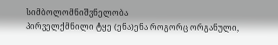სიმბოლომნიშვნელობა
პირველქმნილი ტყე (ენა)ენა როგორც ორგანული,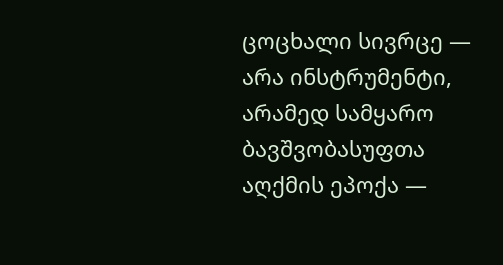ცოცხალი სივრცე — არა ინსტრუმენტი, არამედ სამყარო
ბავშვობასუფთა აღქმის ეპოქა —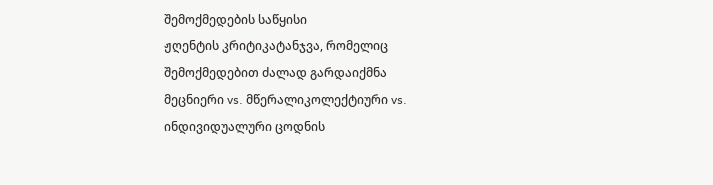შემოქმედების საწყისი
ჟღენტის კრიტიკატანჯვა, რომელიც შემოქმედებით ძალად გარდაიქმნა
მეცნიერი vs. მწერალიკოლექტიური vs. ინდივიდუალური ცოდნის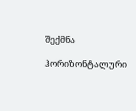შექმნა

ჰორიზონტალური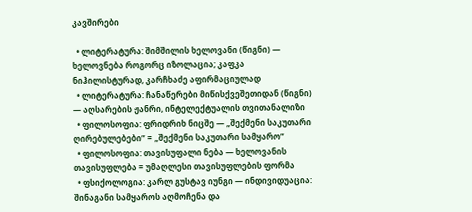კავშირები

  • ლიტერატურა: შიმშილის ხელოვანი (წიგნი) — ხელოვნება როგორც იზოლაცია; კაფკა ნიჰილისტურად, კარჩხაძე აფირმაციულად
  • ლიტერატურა: ჩანაწერები მიწისქვეშეთიდან (წიგნი) — აღსარების ჟანრი, ინტელექტუალის თვითანალიზი
  • ფილოსოფია: ფრიდრიხ ნიცშე — „შექმენი საკუთარი ღირებულებები” = „შექმენი საკუთარი სამყარო”
  • ფილოსოფია: თავისუფალი ნება — ხელოვანის თავისუფლება = უმაღლესი თავისუფლების ფორმა
  • ფსიქოლოგია: კარლ გუსტავ იუნგი — ინდივიდუაცია: შინაგანი სამყაროს აღმოჩენა და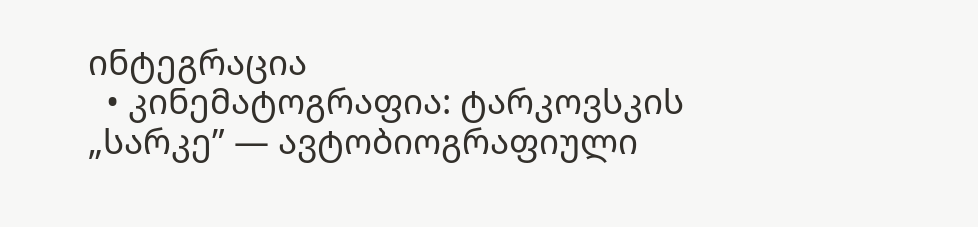ინტეგრაცია
  • კინემატოგრაფია: ტარკოვსკის „სარკე” — ავტობიოგრაფიული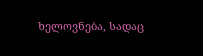ხელოვნება, სადაც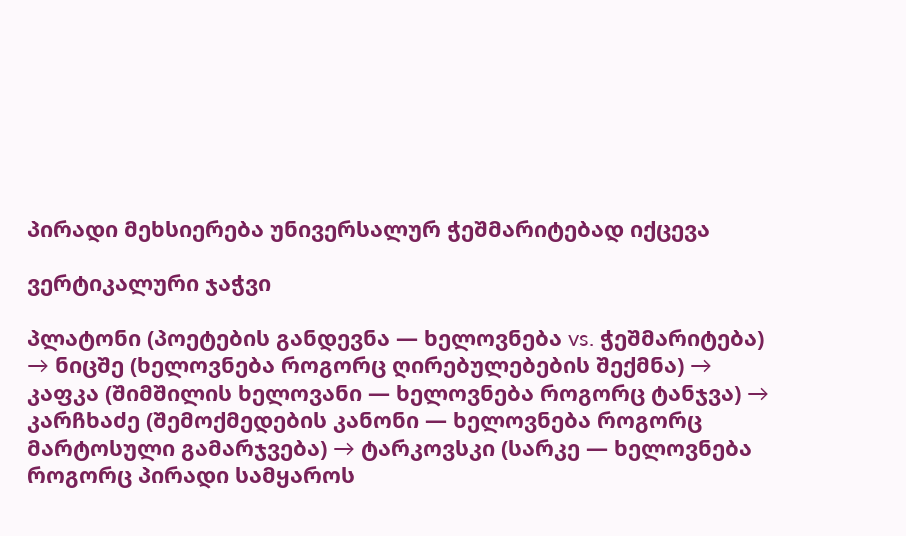პირადი მეხსიერება უნივერსალურ ჭეშმარიტებად იქცევა

ვერტიკალური ჯაჭვი

პლატონი (პოეტების განდევნა — ხელოვნება vs. ჭეშმარიტება) → ნიცშე (ხელოვნება როგორც ღირებულებების შექმნა) → კაფკა (შიმშილის ხელოვანი — ხელოვნება როგორც ტანჯვა) → კარჩხაძე (შემოქმედების კანონი — ხელოვნება როგორც მარტოსული გამარჯვება) → ტარკოვსკი (სარკე — ხელოვნება როგორც პირადი სამყაროს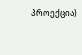პროექცია)